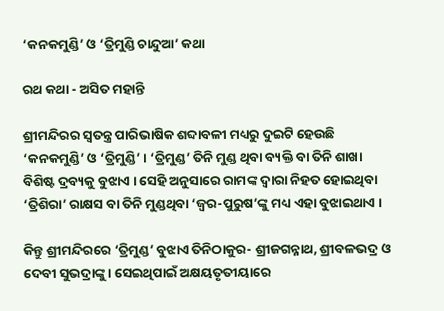‘କନକମୁଣ୍ଡି’ ଓ ‘ତ୍ରିମୁଣ୍ଡି ଚାନ୍ଦୁଆ’ କଥା

ରଥ କଥା - ଅସିତ ମହାନ୍ତି

ଶ୍ରୀମନ୍ଦିରର ସ୍ୱତନ୍ତ୍ର ପାରିଭାଷିକ ଶବ୍ଦାବଳୀ ମଧ୍ୟରୁ ଦୁଇଟି ହେଉଛି ‘କନକମୁଣ୍ଡି’ ଓ ‘ତ୍ରିମୁଣ୍ଡି’ । ‘ତ୍ରିମୁଣ୍ଡ’ ତିନି ମୁଣ୍ଡ ଥିବା ବ୍ୟକ୍ତି ବା ତିନି ଶାଖା ବିଶିଷ୍ଟ ଦ୍ରବ୍ୟକୁ ବୁଝାଏ । ସେହି ଅନୁସାରେ ରାମଙ୍କ ଦ୍ୱାରା ନିହତ ହୋଇଥିବା ‘ତ୍ରିଶିରା’ ରାକ୍ଷସ ବା ତିନି ମୁଣ୍ଡଥିବା ‘ଜ୍ୱର-ପୁରୁଷ’ଙ୍କୁ ମଧ୍ୟ ଏହା ବୁଝାଇଥାଏ ।

କିନ୍ତୁ ଶ୍ରୀମନ୍ଦିରରେ ‘ତ୍ରିମୁଣ୍ଡ’ ବୁଝାଏ ତିନିଠାକୁର- ଶ୍ରୀଜଗନ୍ନାଥ, ଶ୍ରୀବଳଭଦ୍ର ଓ ଦେବୀ ସୁଭଦ୍ରାଙ୍କୁ । ସେଇଥିପାଇଁ ଅକ୍ଷୟତୃତୀୟାରେ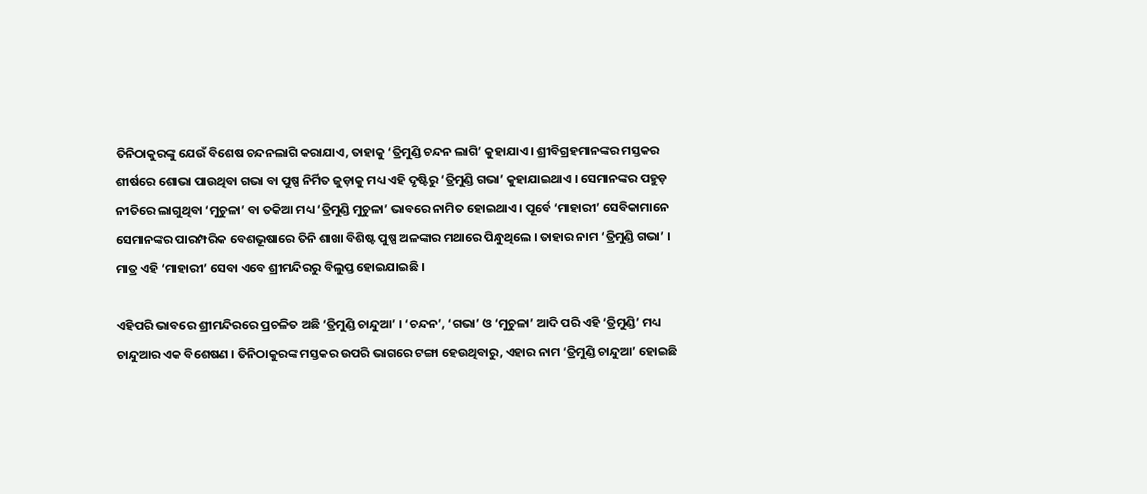ତିନିଠାକୁରଙ୍କୁ ଯେଉଁ ବିଶେଷ ଚନ୍ଦନଲାଗି କରାଯାଏ, ତାହାକୁ ‘ତ୍ରିମୁଣ୍ଡି ଚନ୍ଦନ ଲାଗି’ କୁହାଯାଏ । ଶ୍ରୀବିଗ୍ରହମାନଙ୍କର ମସ୍ତକର ଶୀର୍ଷରେ ଶୋଭା ପାଉଥିବା ଗଭା ବା ପୁଷ୍ପ ନିର୍ମିତ ଜୁଡ଼ାକୁ ମଧ୍ୟ ଏହି ଦୃଷ୍ଟିରୁ ‘ତ୍ରିମୁଣ୍ଡି ଗଭା’ କୁହାଯାଇଥାଏ । ସେମାନଙ୍କର ପହୁଡ଼ ନୀତିରେ ଲାଗୁଥିବା ‘ମୁଚୁଳା’ ବା ତକିଆ ମଧ୍ୟ ‘ତ୍ରିମୁଣ୍ଡି ମୁଚୁଳା’ ଭାବରେ ନାମିତ ହୋଇଥାଏ । ପୂର୍ବେ ‘ମାହାରୀ’ ସେବିକାମାନେ ସେମାନଙ୍କର ପାରମ୍ପରିକ ବେଶଭୂଷାରେ ତିନି ଶାଖା ବିଶିଷ୍ଟ ପୁଷ୍ପ ଅଳଙ୍କାର ମଥାରେ ପିନ୍ଧୁଥିଲେ । ତାହାର ନାମ ‘ତ୍ରିମୁଣ୍ଡି ଗଭା’ । ମାତ୍ର ଏହି ‘ମାହାରୀ’ ସେବା ଏବେ ଶ୍ରୀମନ୍ଦିରରୁ ବିଲୁପ୍ତ ହୋଇଯାଇଛି ।

ଏହିପରି ଭାବରେ ଶ୍ରୀମନ୍ଦିରରେ ପ୍ରଚଳିତ ଅଛି ‘ତ୍ରିମୁଣ୍ଡି ଚାନ୍ଦୁଆ’ । ‘ଚନ୍ଦନ’, ‘ଗଭା’ ଓ ‘ମୁଚୁଳା’ ଆଦି ପରି ଏହି ‘ତ୍ରିମୁଣ୍ଡି’ ମଧ୍ୟ ଚାନ୍ଦୁଆର ଏକ ବିଶେଷଣ । ତିନିଠାକୁରଙ୍କ ମସ୍ତକର ଉପରି ଭାଗରେ ଟଙ୍ଗା ହେଉଥିବାରୁ, ଏହାର ନାମ ‘ତ୍ରିମୁଣ୍ଡି ଚାନ୍ଦୁଆ’ ହୋଇଛି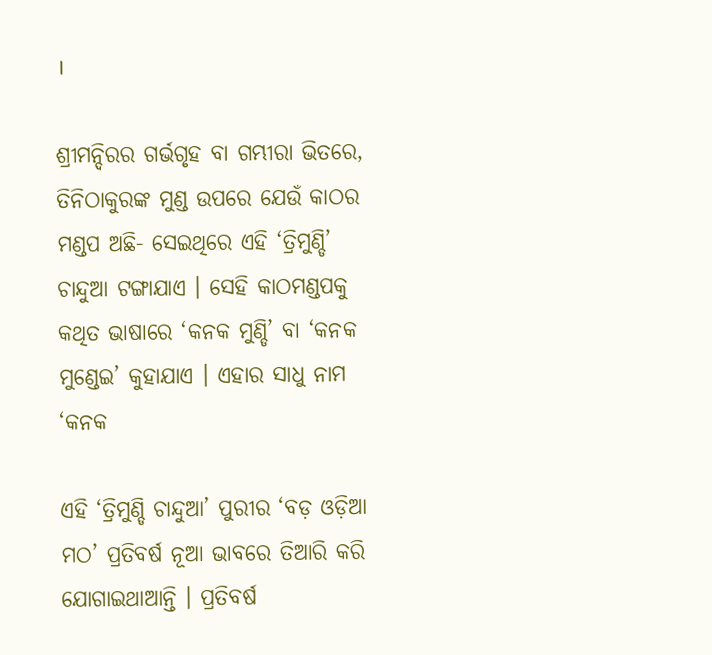।

ଶ୍ରୀମନ୍ଦିରର ଗର୍ଭଗୃହ ବା ଗମ୍ଭୀରା ଭିତରେ, ତିନିଠାକୁରଙ୍କ ମୁଣ୍ଡ ଉପରେ ଯେଉଁ କାଠର ମଣ୍ଡପ ଅଛି- ସେଇଥିରେ ଏହି ‘ତ୍ରିମୁଣ୍ଡି’ ଚାନ୍ଦୁଆ ଟଙ୍ଗାଯାଏ । ସେହି କାଠମଣ୍ଡପକୁ କଥିତ ଭାଷାରେ ‘କନକ ମୁଣ୍ଡି’ ବା ‘କନକ ମୁଣ୍ଡେଇ’ କୁହାଯାଏ । ଏହାର ସାଧୁ ନାମ ‘କନକ

ଏହି ‘ତ୍ରିମୁଣ୍ଡି ଚାନ୍ଦୁଆ’ ପୁରୀର ‘ବଡ଼ ଓଡ଼ିଆ ମଠ’ ପ୍ରତିବର୍ଷ ନୂଆ ଭାବରେ ତିଆରି କରି ଯୋଗାଇଥାଆନ୍ତି । ପ୍ରତିବର୍ଷ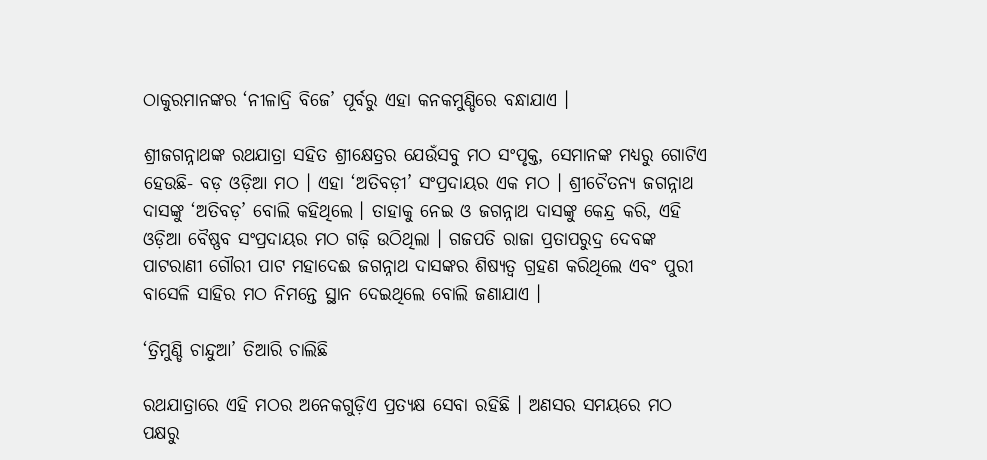ଠାକୁରମାନଙ୍କର ‘ନୀଳାଦ୍ରି ବିଜେ’ ପୂର୍ବରୁ ଏହା କନକମୁଣ୍ଡିରେ ବନ୍ଧାଯାଏ ।

ଶ୍ରୀଜଗନ୍ନାଥଙ୍କ ରଥଯାତ୍ରା ସହିତ ଶ୍ରୀକ୍ଷେତ୍ରର ଯେଉଁସବୁ ମଠ ସଂପୃକ୍ତ, ସେମାନଙ୍କ ମଧ୍ୟରୁ ଗୋଟିଏ ହେଉଛି- ବଡ଼ ଓଡ଼ିଆ ମଠ । ଏହା ‘ଅତିବଡ଼ୀ’ ସଂପ୍ରଦାୟର ଏକ ମଠ । ଶ୍ରୀଚୈତନ୍ୟ ଜଗନ୍ନାଥ ଦାସଙ୍କୁ ‘ଅତିବଡ଼’ ବୋଲି କହିଥିଲେ । ତାହାକୁ ନେଇ ଓ ଜଗନ୍ନାଥ ଦାସଙ୍କୁ କେନ୍ଦ୍ର କରି, ଏହି ଓଡ଼ିଆ ବୈଷ୍ଣବ ସଂପ୍ରଦାୟର ମଠ ଗଢ଼ି ଉଠିଥିଲା । ଗଜପତି ରାଜା ପ୍ରତାପରୁଦ୍ର ଦେବଙ୍କ ପାଟରାଣୀ ଗୌରୀ ପାଟ ମହାଦେଈ ଜଗନ୍ନାଥ ଦାସଙ୍କର ଶିଷ୍ୟତ୍ୱ ଗ୍ରହଣ କରିଥିଲେ ଏବଂ ପୁରୀ ବାସେଳି ସାହିର ମଠ ନିମନ୍ତେ ସ୍ଥାନ ଦେଇଥିଲେ ବୋଲି ଜଣାଯାଏ ।

‘ତ୍ରିମୁଣ୍ଡି ଚାନ୍ଦୁଆ’ ତିଆରି ଚାଲିଛି

ରଥଯାତ୍ରାରେ ଏହି ମଠର ଅନେକଗୁଡ଼ିଏ ପ୍ରତ୍ୟକ୍ଷ ସେବା ରହିଛି । ଅଣସର ସମୟରେ ମଠ ପକ୍ଷରୁ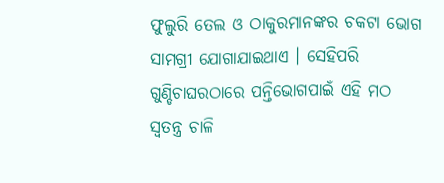ଫୁଲୁରି ତେଲ ଓ ଠାକୁରମାନଙ୍କର ଚକଟା ଭୋଗ ସାମଗ୍ରୀ ଯୋଗାଯାଇଥାଏ । ସେହିପରି ଗୁଣ୍ଡିଚାଘରଠାରେ ପନ୍ତିଭୋଗପାଇଁ ଏହି ମଠ ସ୍ୱତନ୍ତ୍ର ଚାଳି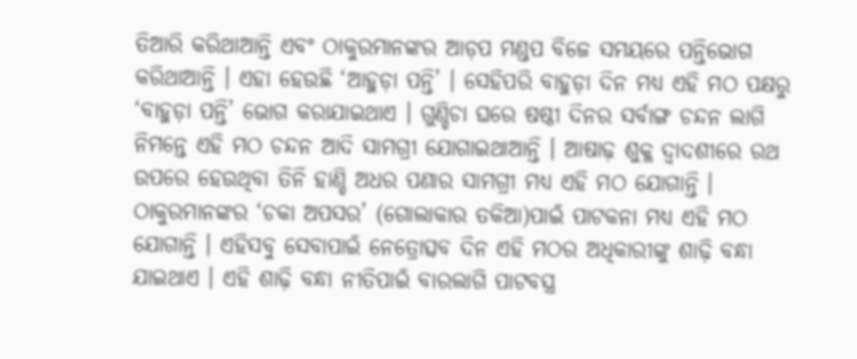ତିଆରି କରିଥାଆନ୍ତି ଏବଂ ଠାକୁରମାନଙ୍କର ଆଡ଼ପ ମଣ୍ଡପ ବିଜେ ସମୟରେ ପନ୍ତିଭୋଗ କରିଥାଆନ୍ତି । ଏହା ହେଉଛି ‘ଆହୁଡ଼ା ପନ୍ତି’ । ସେହିପରି ବାହୁଡ଼ା ଦିନ ମଧ୍ୟ ଏହି ମଠ ପକ୍ଷରୁ ‘ବାହୁଡ଼ା ପନ୍ତି’ ଭୋଗ କରାଯାଇଥାଏ । ଗୁଣ୍ଡିଚା ଘରେ ଷଷ୍ଠୀ ଦିନର ସର୍ବାଙ୍ଗ ଚନ୍ଦନ ଲାଗି ନିମନ୍ତେ ଏହି ମଠ ଚନ୍ଦନ ଆଦି ସାମଗ୍ରୀ ଯୋଗାଇଥାଆନ୍ତି । ଆଷାଢ଼ ଶୁକ୍ଳ ଦ୍ୱାଦଶୀରେ ରଥ ଉପରେ ହେଉଥିବା ତିନି ହାଣ୍ଡି ଅଧର ପଣାର ସାମଗ୍ରୀ ମଧ୍ୟ ଏହି ମଠ ଯୋଗାନ୍ତି । ଠାକୁରମାନଙ୍କର ‘ଚକା ଅପସର’ (ଗୋଲାକାର ତକିଆ)ପାଇଁ ପାଟକନା ମଧ୍ୟ ଏହି ମଠ ଯୋଗାନ୍ତି । ଏହିସବୁ ସେବାପାଇଁ ନେତ୍ରୋତ୍ସବ ଦିନ ଏହି ମଠର ଅଧିକାରୀଙ୍କୁ ଶାଢ଼ି ବନ୍ଧା ଯାଇଥାଏ । ଏହି ଶାଢ଼ି ବନ୍ଧା ନୀତିପାଇଁ ବାରଲାଗି ପାଟବସ୍ତ୍ର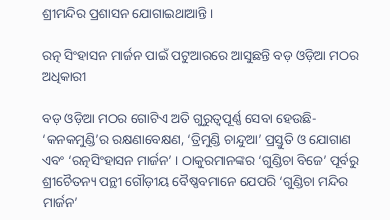ଶ୍ରୀମନ୍ଦିର ପ୍ରଶାସନ ଯୋଗାଇଥାଆନ୍ତି ।

ରତ୍ନ ସିଂହାସନ ମାର୍ଜନ ପାଇଁ ପଟୁଆରରେ ଆସୁଛନ୍ତି ବଡ଼ ଓଡ଼ିଆ ମଠର ଅଧିକାରୀ

ବଡ଼ ଓଡ଼ିଆ ମଠର ଗୋଟିଏ ଅତି ଗୁରୁତ୍ୱପୂର୍ଣ୍ଣ ସେବା ହେଉଛି- ‘କନକମୁଣ୍ଡି’ର ରକ୍ଷଣାବେକ୍ଷଣ, ‘ତ୍ରିମୁଣ୍ଡି ଚାନ୍ଦୁଆ’ ପ୍ରସ୍ତୁତି ଓ ଯୋଗାଣ ଏବଂ ‘ରତ୍ନସିଂହାସନ ମାର୍ଜନ’ । ଠାକୁରମାନଙ୍କର ‘ଗୁଣ୍ଡିଚା ବିଜେ’ ପୂର୍ବରୁ ଶ୍ରୀଚୈତନ୍ୟ ପନ୍ଥୀ ଗୌଡ଼ୀୟ ବୈଷ୍ଣବମାନେ ଯେପରି ‘ଗୁଣ୍ଡିଚା ମନ୍ଦିର ମାର୍ଜନ’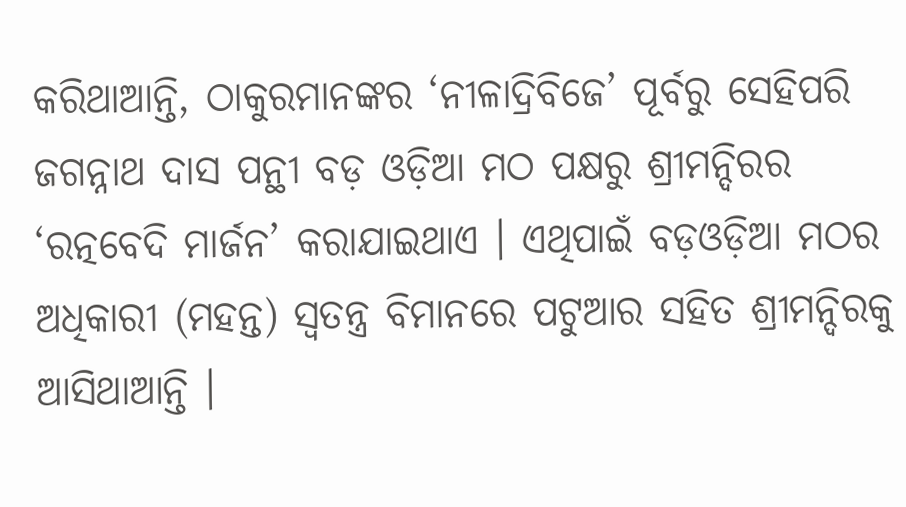କରିଥାଆନ୍ତି, ଠାକୁରମାନଙ୍କର ‘ନୀଳାଦ୍ରିବିଜେ’ ପୂର୍ବରୁ ସେହିପରି ଜଗନ୍ନାଥ ଦାସ ପନ୍ଥୀ ବଡ଼ ଓଡ଼ିଆ ମଠ ପକ୍ଷରୁ ଶ୍ରୀମନ୍ଦିରର ‘ରତ୍ନବେଦି ମାର୍ଜନ’ କରାଯାଇଥାଏ । ଏଥିପାଇଁ ବଡ଼ଓଡ଼ିଆ ମଠର ଅଧିକାରୀ (ମହନ୍ତ) ସ୍ୱତନ୍ତ୍ର ବିମାନରେ ପଟୁଆର ସହିତ ଶ୍ରୀମନ୍ଦିରକୁ ଆସିଥାଆନ୍ତି ।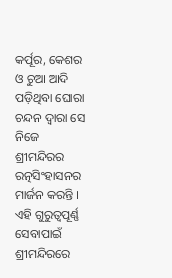କର୍ପୂର, କେଶର ଓ ଚୁଆ ଆଦି ପଡ଼ିଥିବା ଘୋରା ଚନ୍ଦନ ଦ୍ୱାରା ସେ ନିଜେ ଶ୍ରୀମନ୍ଦିରର ରତ୍ନସିଂହାସନର ମାର୍ଜନ କରନ୍ତି । ଏହି ଗୁରୁତ୍ୱପୂର୍ଣ୍ଣ ସେବାପାଇଁ ଶ୍ରୀମନ୍ଦିରରେ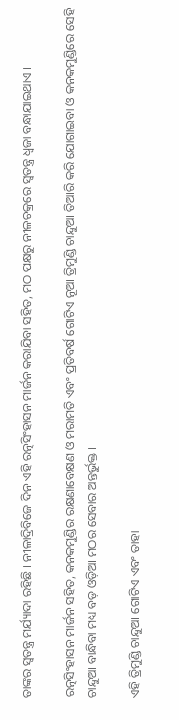ତାଙ୍କର ସ୍ୱତନ୍ତ୍ର ମର୍ଯ୍ୟାଦା ରହିଛି । ନୀଳାଦ୍ରିବିଜେ ଦିନ ଏହି ରତ୍ନସିଂହାସନ ମାର୍ଜନ କରାଯିବା ସହିତ, ମଠ ପକ୍ଷରୁ ନୀଳଚକ୍ରରେ ସ୍ୱତନ୍ତ୍ର ଧ୍ୱଜା ବନ୍ଧାଯାଇଥାଏ ।

ରତ୍ନସିଂହାସନ ମାର୍ଜନ ସହିତ, କନକମୁଣ୍ଡିର ରକ୍ଷଣାବେକ୍ଷଣ ଓ ମରାମତି ଏବଂ ପ୍ରତିବର୍ଷ ଗୋଟିଏ ନୂଆ ତ୍ରିମୁଣ୍ଡି ଚାନ୍ଦୁଆ ତିଆରି କରି ଯୋଗାଇବା ଓ କନକମୁଣ୍ଡିରେ ସେହି ଚାନ୍ଦୁଆ ବାନ୍ଧିବା ମଧ୍ୟ ବଡ଼ ଓଡ଼ିଆ ମଠର ସେବାର ଅନ୍ତର୍ଭୁକ୍ତ ।

ଏହି ତ୍ରିମୁଣ୍ଡି ଚାନ୍ଦୁଆ ଗୋଟିଏ ଏବଂ ତାହା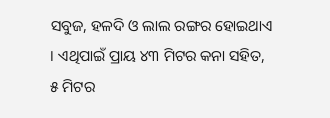ସବୁଜ, ହଳଦି ଓ ଲାଲ ରଙ୍ଗର ହୋଇଥାଏ । ଏଥିପାଇଁ ପ୍ରାୟ ୪୩ ମିଟର କନା ସହିତ, ୫ ମିଟର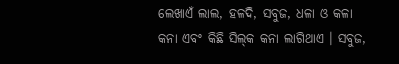ଲେଖାଏଁ ଲାଲ, ହଳଦି, ସବୁଜ, ଧଳା ଓ କଳା କନା ଏବଂ କିଛି ସିଲ୍‍କ କନା ଲାଗିଥାଏ । ସବୁଜ,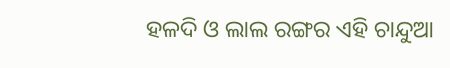ହଳଦି ଓ ଲାଲ ରଙ୍ଗର ଏହି ଚାନ୍ଦୁଆ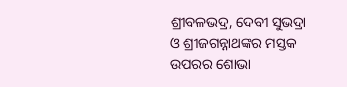ଶ୍ରୀବଳଭଦ୍ର, ଦେବୀ ସୁଭଦ୍ରା ଓ ଶ୍ରୀଜଗନ୍ନାଥଙ୍କର ମସ୍ତକ ଉପରର ଶୋଭା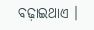ବଢ଼ାଇଥାଏ ।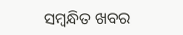ସମ୍ବନ୍ଧିତ ଖବର